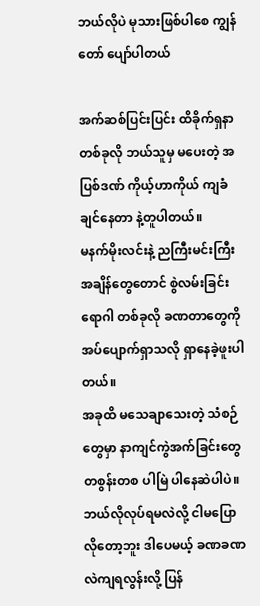ဘယ်လိုပဲ မုသားဖြစ်ပါစေ ကျွန်တော် ပျော်ပါတယ်

အက်ဆစ်ပြင်းပြင်း ထိခိုက်ရှနာ တစ်ခုလို ဘယ်သူမှ မပေးတဲ့ အပြစ်ဒဏ် ကိုယ့်ဟာကိုယ် ကျခံ ချင်နေတာ နဲ့တူပါတယ်။
မနက်မိုးလင်းနဲ့ ညကြီးမင်းကြီး အချိန်တွေတောင် စွဲလမ်းခြင်း ရောဂါ တစ်ခုလို ခဏတာတွေကို အပ်ပျောက်ရှာသလို ရှာနေခဲ့ဖူးပါတယ်။
အခုထိ မသေချာသေးတဲ့ သံစဉ် တွေမှာ နာကျင်ကွဲအက်ခြင်းတွေ တစွန်းတစ ပါမြဲ ပါနေဆဲပါပဲ။
ဘယ်လိုလုပ်ရမလဲလို့ ငါမပြောလိုတော့ဘူး ဒါပေမယ့် ခဏခဏ လဲကျရလွန်းလို့ ပြန်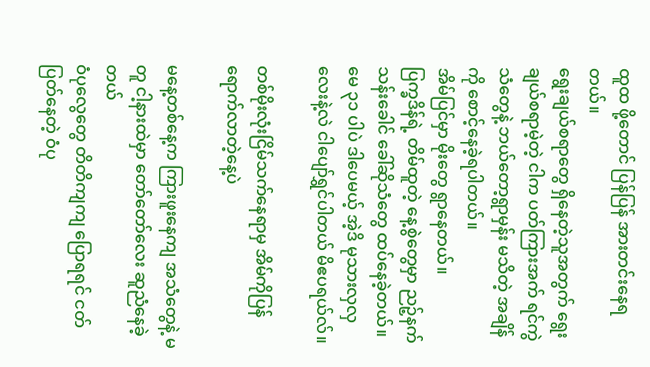ထူထ ဖို့တောင် ပြန်ပြန် အားတင်းနေရတယ်။
ရွေးချယ်စရာတွေ ရှိနေတဲ့သူအတွက် ရွေးချယ်စရာမဲ့တဲ့ ငါက ပတ်ကြားအက် ရင်ကွဲသံတွေနဲ့ ဘယ်တော့ရွာမှန်း မသိတဲ့ အချိန်ကို စောင့်နေခဲ့ရပါတယ်။
အိမ်ပြင်မှာ မိုးတွေ ရွာနေတယ်။
ပြက္ခဒိန်ရဲ့ တိမ်ထူတဲ့ နေ့စွဲတွေမှာ ညဉ့်နက်သန်းခေါင် ခေါ်ဆိုသံတွေ ထပ်နေခဲ့တယ်။
မေ ၃၁ ပါပဲ ဒါပေမယ့် အဲ့ဒိ မုသားလှလှလေးနဲ့လဲ ငါပျော်ရွှင်ပါတယ် မိဧပရယ်လ်။

တစ်မိုးလုံးငြိမ်သက်နေရာမှ အိမ်ကိုပြန်ရောက်လာတဲ့နေ့ပဲ

မနေ့တစ်နေ့က ကြားဖူးနေကျ အသံတွေနဲ့ မတူ ငါ့နားထဲမှာ တော်တော်လေး ဆူညံနေခဲ့တယ်
ဝံပုလွေတွေ တိတိကျကျ ပြောရရင် ငတ်ပြတ်နေတဲ့ ဝံပု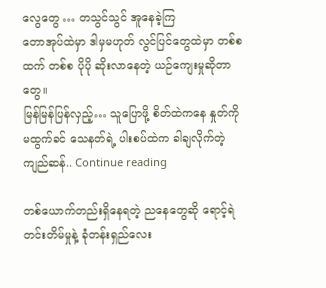လွေတွေ … တသွင်သွင် အူနေခဲ့ကြ
တောအုပ်ထဲမှာ ဒါမှမဟုတ် လွင်ပြင်တွေထဲမှာ တစ်စထက် တစ်စ ပိုပို ဆိုးလာနေတဲ့ ယဉ်ကျေးမှုဆိုတာတွေ။
မြန်မြန်ပြန်လှည့်… သူပြောဖို့ စိတ်ထဲကနေ နှုတ်ကို မထွက်ခင် သေနတ်ရဲ့ ပါးစပ်ထဲက ခါချလိုက်တဲ့ ကျည်ဆန်.. Continue reading

တစ်ယောက်တည်းရှိနေရတဲ့ ညနေတွေဆို ရောင့်ရဲတင်းတိမ်မှုနဲ့ ခုံတန်းရှည်လေး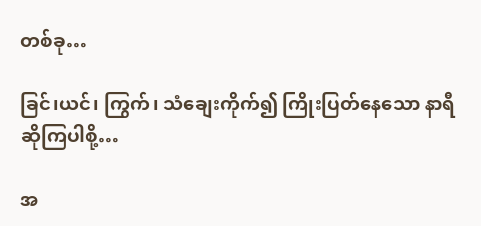တစ်ခု…

ခြင်၊ယင်၊ ကြွက်၊ သံချေးကိုက်၍ ကြိုးပြတ်နေသော နာရီ ဆိုကြပါစို့…

အ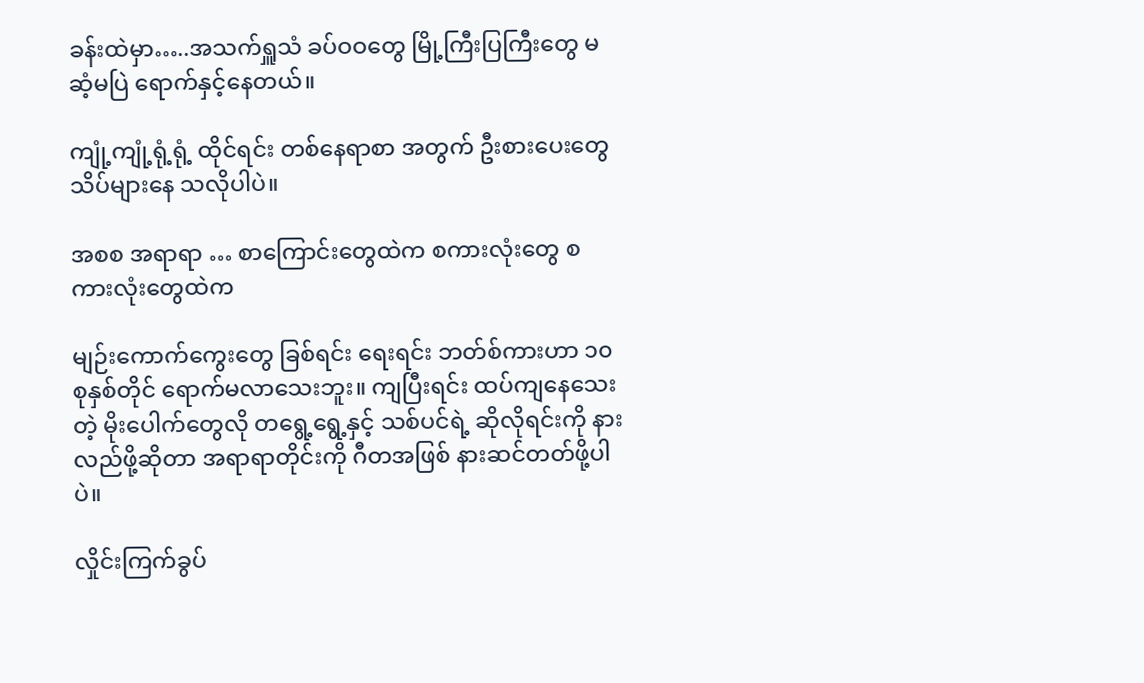ခန်းထဲမှာ…..အသက်ရှူသံ ခပ်ဝဝတွေ မြို့ကြီးပြကြီးတွေ မဆံ့မပြဲ ရောက်နှင့်နေတယ်။

ကျုံ့ကျုံ့ရုံ့ရုံ့ ထိုင်ရင်း တစ်နေရာစာ အတွက် ဦးစားပေးတွေ သိပ်များနေ သလိုပါပဲ။

အစစ အရာရာ … စာကြောင်းတွေထဲက စကားလုံးတွေ စကားလုံးတွေထဲက

မျဉ်းကောက်ကွေးတွေ ခြစ်ရင်း ရေးရင်း ဘတ်စ်ကားဟာ ၁၀စုနှစ်တိုင် ရောက်မလာသေးဘူး။ ကျပြီးရင်း ထပ်ကျနေသေးတဲ့ မိုးပေါက်တွေလို တရွေ့ရွေ့နှင့် သစ်ပင်ရဲ့ ဆိုလိုရင်းကို နားလည်ဖို့ဆိုတာ အရာရာတိုင်းကို ဂီတအဖြစ် နားဆင်တတ်ဖို့ပါပဲ။

လှိုင်းကြက်ခွပ်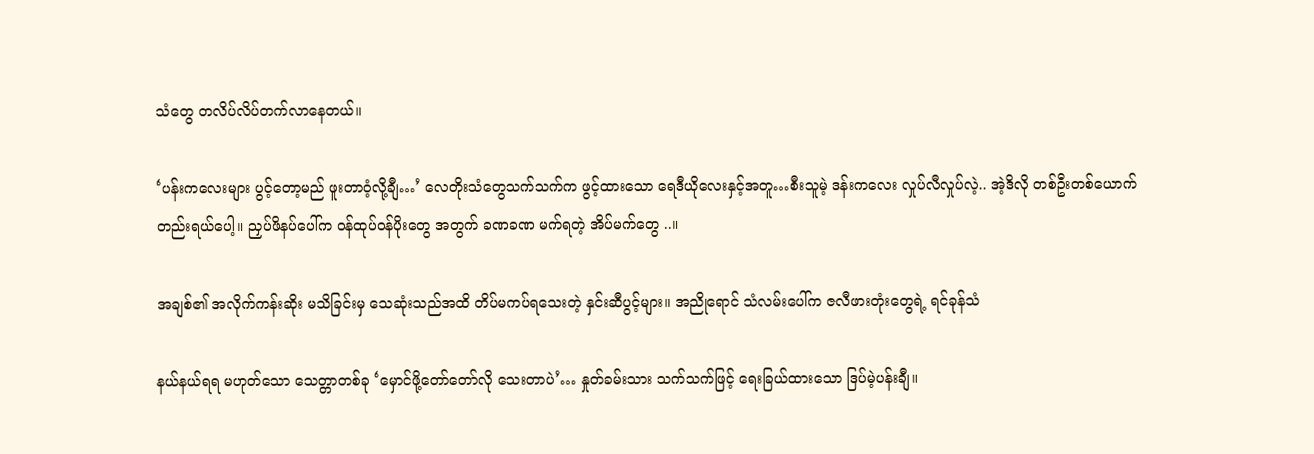သံတွေ တလိပ်လိပ်တက်လာနေတယ်။

‘ပန်းကလေးများ ပွင့်တော့မည် ဖူးတာဝံ့လို့ချီ…’ လေတိုးသံတွေသက်သက်က ဖွင့်ထားသော ရေဒီယိုလေးနှင့်အတူ…စီးသူမဲ့ ဒန်းကလေး လှုပ်လီလှုပ်လဲ့.. အဲ့ဒိလို တစ်ဦးတစ်ယောက်တည်းရယ်ပေါ့။ ညှပ်ဖိနပ်ပေါ်က ဝန်ထုပ်ဝန်ပိုးတွေ အတွက် ခဏခဏ မက်ရတဲ့ အိပ်မက်တွေ ..။

အချစ်၏ အလိုက်ကန်းဆိုး မသိခြင်းမှ သေဆုံးသည်အထိ တိပ်မကပ်ရသေးတဲ့ နှင်းဆီပွင့်များ။ အညိုရောင် သံလမ်းပေါ်က ဇလီဖားတုံးတွေရဲ့ ရင်ခုန်သံ

နယ်နယ်ရရ မဟုတ်သော သေတ္တာတစ်ခု ‘မှောင်ဖို့တော်တော်လို သေးတာပဲ’… နှုတ်ခမ်းသား သက်သက်ဖြင့် ရေးခြယ်ထားသော ဒြပ်မဲ့ပန်းချီ။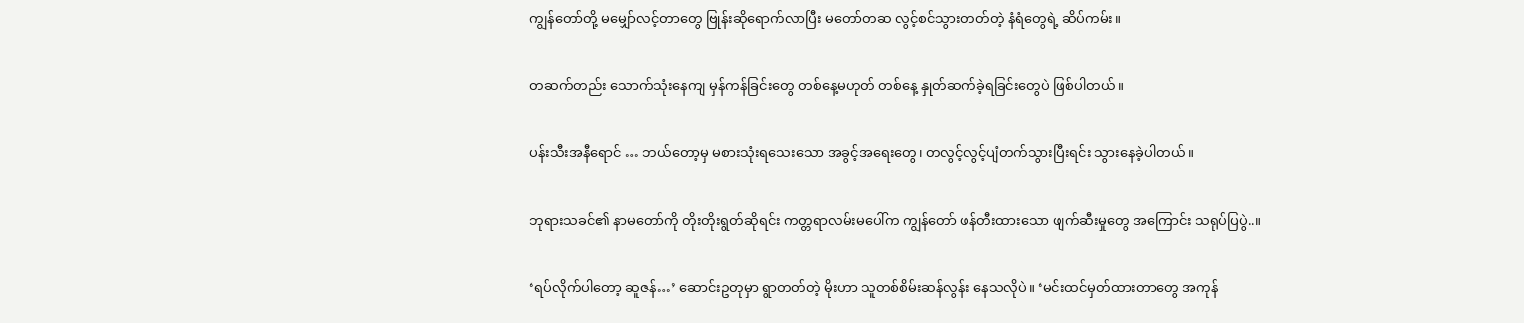ကျွန်တော်တို့ မမျှော်လင့်တာတွေ ဗြုန်းဆိုရောက်လာပြီး မတော်တဆ လွင့်စင်သွားတတ်တဲ့ နံရံတွေရဲ့ ဆိပ်ကမ်း။

တဆက်တည်း သောက်သုံးနေကျ မှန်ကန်ခြင်းတွေ တစ်နေ့မဟုတ် တစ်နေ့ နှုတ်ဆက်ခဲ့ရခြင်းတွေပဲ ဖြစ်ပါတယ်။

ပန်းသီးအနီရောင် … ဘယ်တော့မှ မစားသုံးရသေးသော အခွင့်အရေးတွေ၊ တလွင့်လွင့်ပျံတက်သွားပြီးရင်း သွားနေခဲ့ပါတယ်။

ဘုရားသခင်၏ နာမတော်ကို တိုးတိုးရွတ်ဆိုရင်း ကတ္တရာလမ်းမပေါ်က ကျွန်တော် ဖန်တီးထားသော ဖျက်ဆီးမှုတွေ အကြောင်း သရုပ်ပြပွဲ..။

‘ရပ်လိုက်ပါတော့ ဆူဇန်…’ ဆောင်းဥတုမှာ ရွာတတ်တဲ့ မိုးဟာ သူတစ်စိမ်းဆန်လွန်း နေသလိုပဲ။ ‘မင်းထင်မှတ်ထားတာတွေ အကုန်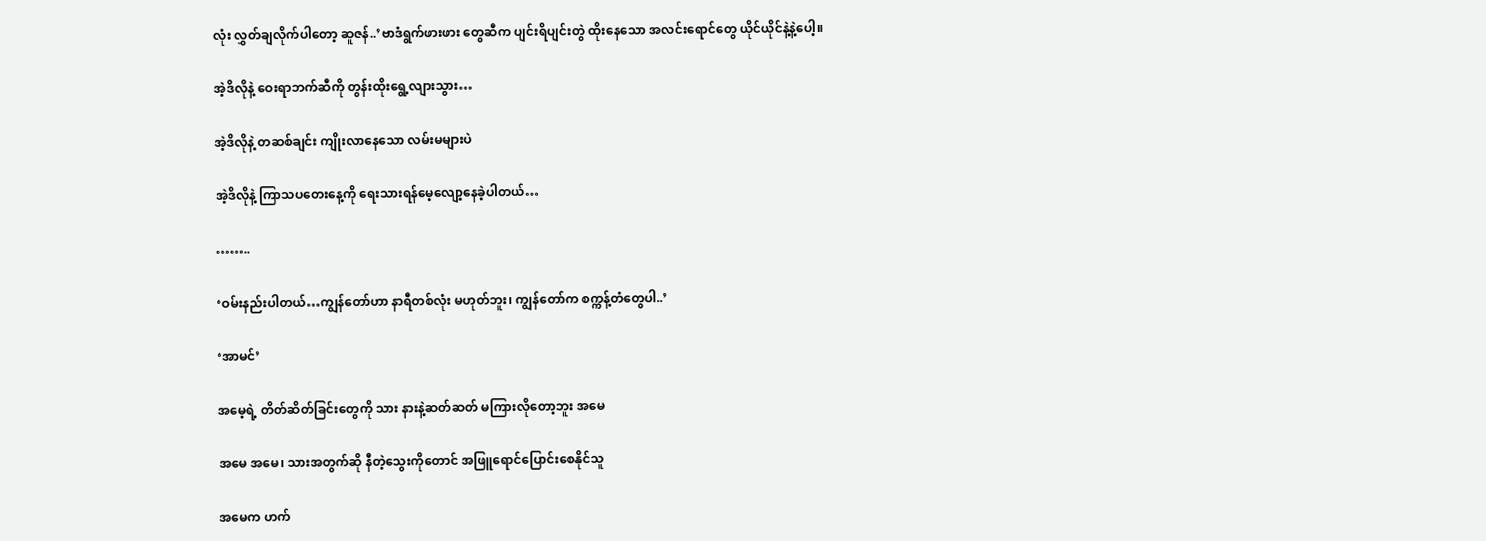လုံး လွှတ်ချလိုက်ပါတော့ ဆူဇန်..’ဗာဒံရွက်ဖားဖား တွေဆီက ပျင်းရိပျင်းတွဲ ထိုးနေသော အလင်းရောင်တွေ ယိုင်ယိုင်နဲ့နဲ့ပေါ့။

အဲ့ဒိလိုနဲ့ ဝေးရာဘက်ဆီကို တွန်းထိုးရွေ့လျားသွား…

အဲ့ဒိလိုနဲ့ တဆစ်ချင်း ကျိုးလာနေသော လမ်းမများပဲ

အဲ့ဒိလိုနဲ့ ကြာသပတေးနေ့ကို ရေးသားရန်မေ့လျော့နေခဲ့ပါတယ်…

……..

‘ဝမ်းနည်းပါတယ်…ကျွန်တော်ဟာ နာရီတစ်လုံး မဟုတ်ဘူး၊ ကျွန်တော်က စက္ကန့်တံတွေပါ..’

‘အာမင်’

အမေ့ရဲ့ တိတ်ဆိတ်ခြင်းတွေကို သား နားနဲ့ဆတ်ဆတ် မကြားလိုတော့ဘူး အမေ

အမေ အမေ၊ သားအတွက်ဆို နီတဲ့သွေးကိုတောင် အဖြူရောင်ပြောင်းစေနိုင်သူ

အမေက ဟက်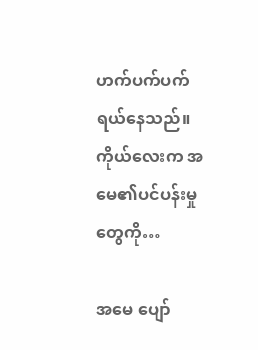ဟက်ပက်ပက် ရယ်နေသည်။ ကိုယ်လေးက အမေ၏ပင်ပန်းမှုတွေကို…

အမေ ပျော်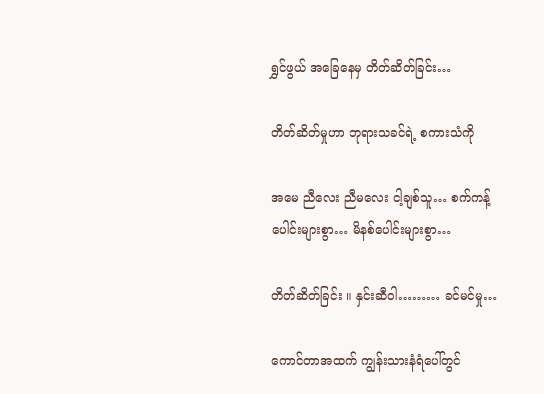ရွှင်ဖွယ် အခြေနေမှ တိတ်ဆိတ်ခြင်း…

တိတ်ဆိတ်မှုဟာ ဘုရားသခင်ရဲ့ စကားသံကို

အမေ ညီလေး ညီမလေး ငါ့ချစ်သူ… စက်ကန့်ပေါင်းများစွာ… မိနစ်ပေါင်းများစွာ…

တိတ်ဆိတ်ခြင်း ။ နှင်းဆီဝါ……… ခင်မင်မှု…

ကောင်တာအထက် ကျွန်းသားနံရံပေါ်တွင်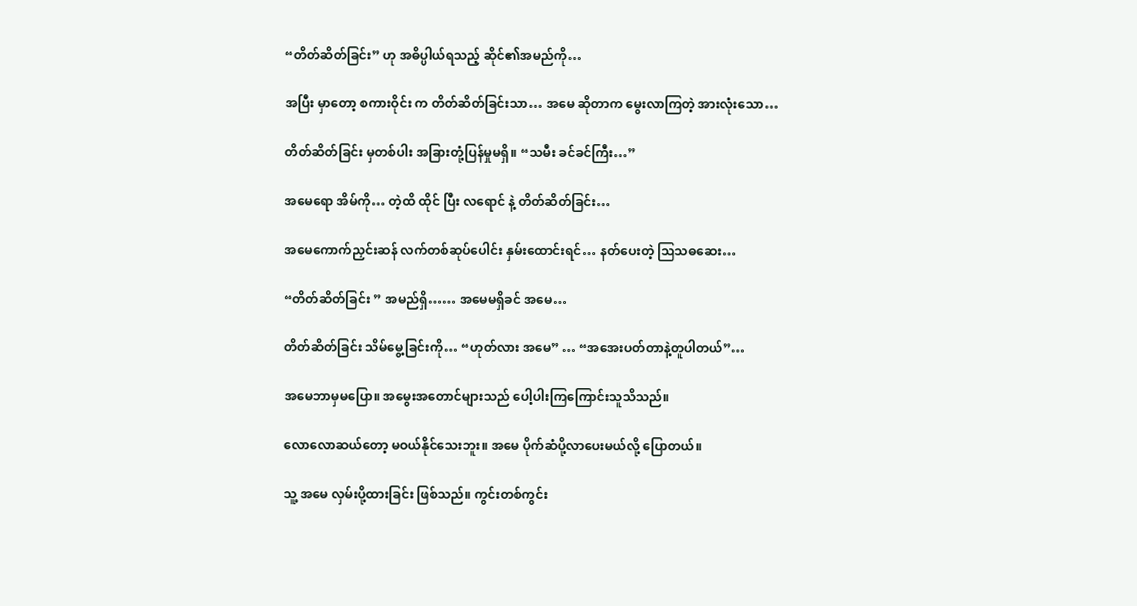“တိတ်ဆိတ်ခြင်း” ဟု အဓိပ္ပါယ်ရသည့် ဆိုင်၏အမည်ကို…

အပြီး မှာတော့ စကားဝိုင်း က တိတ်ဆိတ်ခြင်းသာ… အမေ ဆိုတာက မွေးလာကြတဲ့ အားလုံးသော…

တိတ်ဆိတ်ခြင်း မှတစ်ပါး အခြားတုံ့ပြန်မှုမရှိ။ “သမီး ခင်ခင်ကြီး…”

အမေရော အိမ်ကို… တဲ့ထိ ထိုင် ပြီး လရောင် နဲ့ တိတ်ဆိတ်ခြင်း…

အမေကောက်ညှင်းဆန် လက်တစ်ဆုပ်ပေါင်း နှမ်းထောင်းရင်… နတ်ပေးတဲ့ ဩသဓဆေး…

“တိတ်ဆိတ်ခြင်း ” အမည်ရှိ…… အမေမရှိခင် အမေ…

တိတ်ဆိတ်ခြင်း သိမ်မွေ့ခြင်းကို… “ဟုတ်လား အမေ” … “အအေးပတ်တာနဲ့တူပါတယ်”…

အမေဘာမှမပြော။ အမွေးအတောင်များသည် ပေါ့ပါးကြကြောင်းသူသိသည်။

လောလောဆယ်တော့ မဝယ်နိုင်သေးဘူး။ အမေ ပိုက်ဆံပို့လာပေးမယ်လို့ ပြောတယ်။

သူ့ အမေ လှမ်းပို့ထားခြင်း ဖြစ်သည်။ ကွင်းတစ်ကွင်း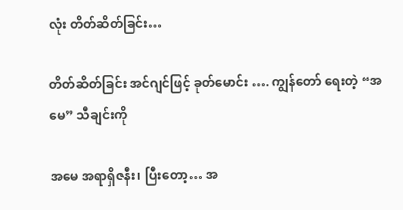လုံး တိတ်ဆိတ်ခြင်း…

တိတ်ဆိတ်ခြင်း အင်ဂျင်ဖြင့် ခုတ်မောင်း …. ကျွန်တော် ရေးတဲ့ “အမေ” သီချင်းကို

အမေ အရာရှိဇနီး၊ ပြီးတော့… အ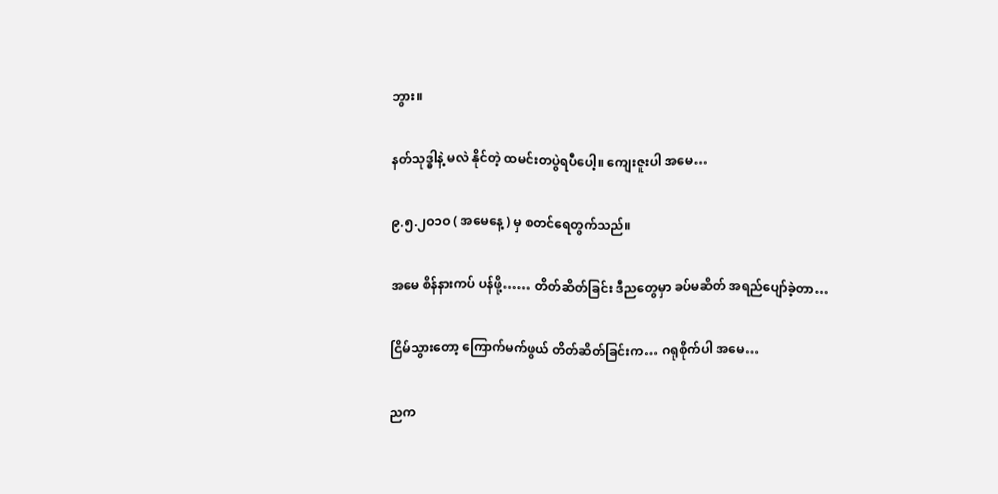ဘွား။

နတ်သုဒ္ဓါနဲ့ မလဲ နိုင်တဲ့ ထမင်းတပွဲရပီပေါ့။ ကျေးဇူးပါ အမေ…

၉.၅.၂ဝ၁ဝ ( အမေနေ့ ) မှ စတင်ရေတွက်သည်။

အမေ စိန်နားကပ် ပန်ဖို့…… တိတ်ဆိတ်ခြင်း ဒီညတွေမှာ ခပ်မဆိတ် အရည်ပျော်ခဲ့တာ…

ငြိမ်သွားတော့ ကြောက်မက်ဖွယ် တိတ်ဆိတ်ခြင်းက… ဂရုစိုက်ပါ အမေ…

ညက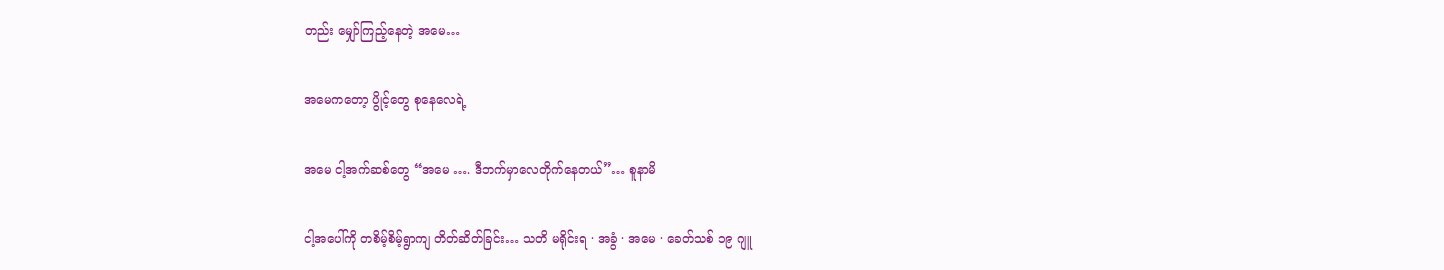တည်း မျှော်ကြည့်နေတဲ့ အမေ…

အမေကတော့ ပွိုင့်တွေ စုနေလေရဲ့

အမေ ငါ့အက်ဆစ်တွေ “အမေ …. ဒီဘက်မှာလေတိုက်နေတယ်”… စူနာမိ

ငါ့အပေါ်ကို တစိမ့်စိမ့်ရွာကျ တိတ်ဆိတ်ခြင်း… သတိ မရိုင်းရ · အခွံ · အမေ · ခေတ်သစ် ၁၉ ဂျူ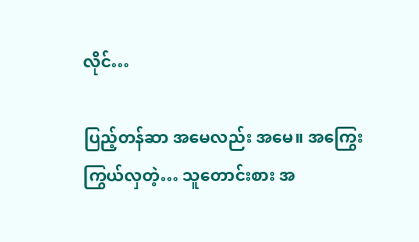လိုင်…

ပြည့်တန်ဆာ အမေလည်း အမေ။ အကြွေးကြွယ်လှတဲ့… သူတောင်းစား အ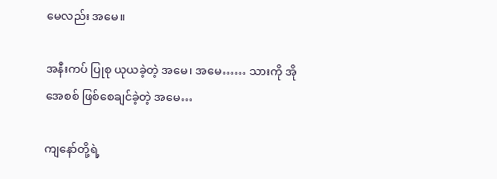မေလည်း အမေ။

အနီးကပ် ပြုစု ယုယခဲ့တဲ့ အမေ၊ အမေ…… သားကို အိုအေစစ် ဖြစ်စေချင်ခဲ့တဲ့ အမေ…

ကျနော်တို့ရဲ့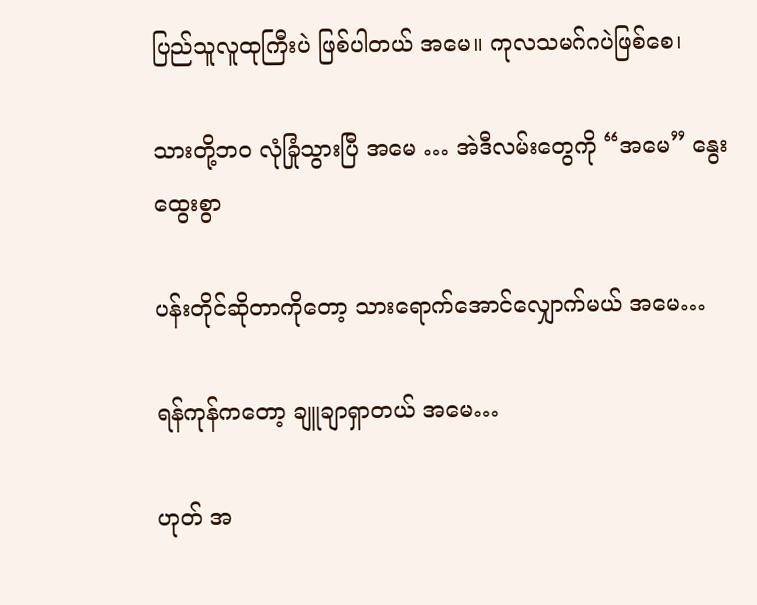ပြည်သူလူထုကြီးပဲ ဖြစ်ပါတယ် အမေ။ ကုလသမဂ်ဂပဲဖြစ်စေ၊

သားတို့ဘဝ လုံခြုံသွားပြီ အမေ … အဲဒီလမ်းတွေကို “အမေ” နွေးထွေးစွာ

ပန်းတိုင်ဆိုတာကိုတော့ သားရောက်အောင်လျှောက်မယ် အမေ…

ရန်ကုန်ကတော့ ချူချာရှာတယ် အမေ…

ဟုတ် အ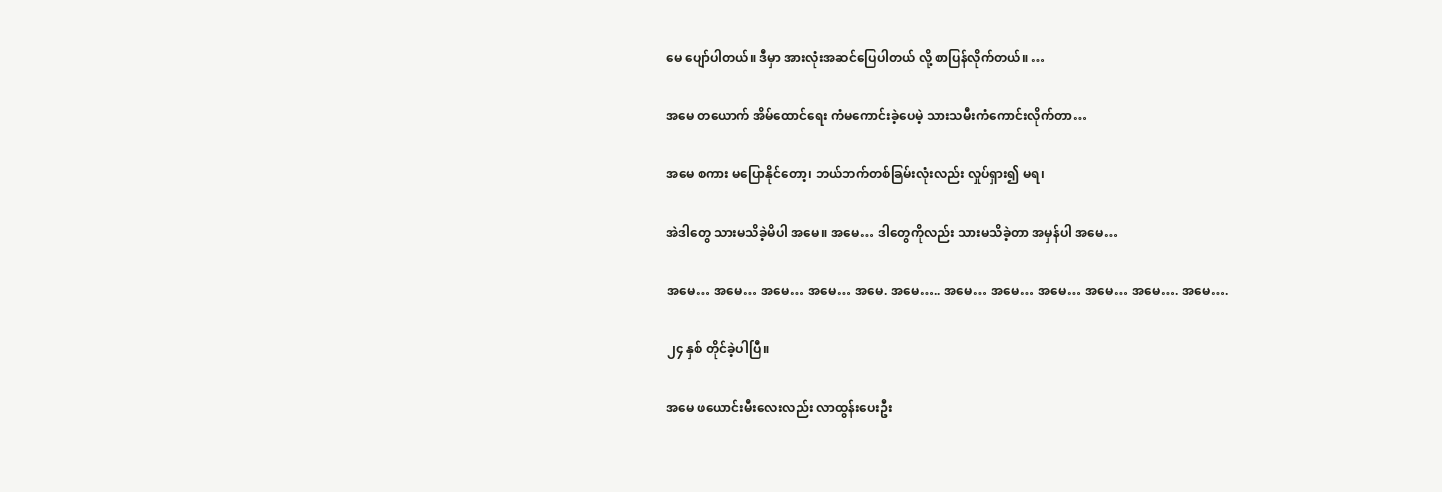မေ ပျော်ပါတယ်။ ဒီမှာ အားလုံးအဆင်ပြေပါတယ် လို့ စာပြန်လိုက်တယ်။ …

အမေ တယောက် အိမ်ထောင်ရေး ကံမကောင်းခဲ့ပေမဲ့ သားသမီးကံကောင်းလိုက်တာ…

အမေ စကား မပြောနိုင်တော့၊ ဘယ်ဘက်တစ်ခြမ်းလုံးလည်း လှုပ်ရှား၍ မရ၊

အဲဒါတွေ သားမသိခဲ့မိပါ အမေ။ အမေ… ဒါတွေကိုလည်း သားမသိခဲ့တာ အမှန်ပါ အမေ…

အမေ… အမေ… အမေ… အမေ… အမေ. အမေ….. အမေ… အမေ… အမေ… အမေ… အမေ…. အမေ….

၂၄ နှစ် တိုင်ခဲ့ပါပြီ။

အမေ ဖယောင်းမီးလေးလည်း လာထွန်းပေးဦး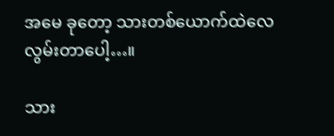အမေ ခုတော့ သားတစ်ယောက်ထဲလေ လွမ်းတာပေါ့…။

သား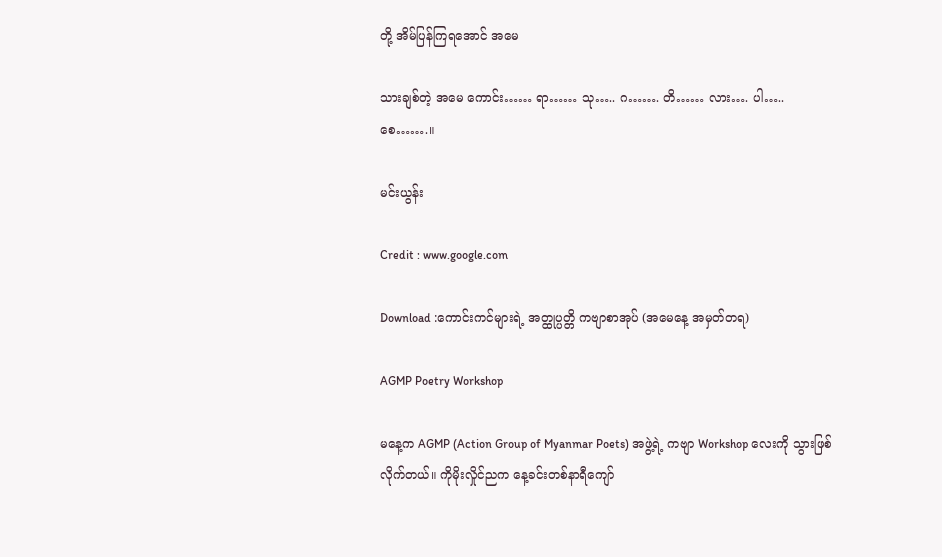တို့ အိမ်ပြန်ကြရအောင် အမေ

သားချစ်တဲ့ အမေ ကောင်း…… ရာ…… သု….. ဂ……. တိ…… လား…. ပါ….. စေ…….။

မင်းယွန်း

Credit : www.google.com

Download :ကောင်းကင်များရဲ့ အတ္ထုပ္ပတ္တိ ကဗျာစာအုပ် (အမေနေ့ အမှတ်တရ)

AGMP Poetry Workshop

မနေ့က AGMP (Action Group of Myanmar Poets) အဖွဲ့ရဲ့ ကဗျာ Workshop လေးကို သွားဖြစ်လိုက်တယ်။ ကိုမိုးလှိုင်ညက နေ့ခင်းတစ်နာရီကျော်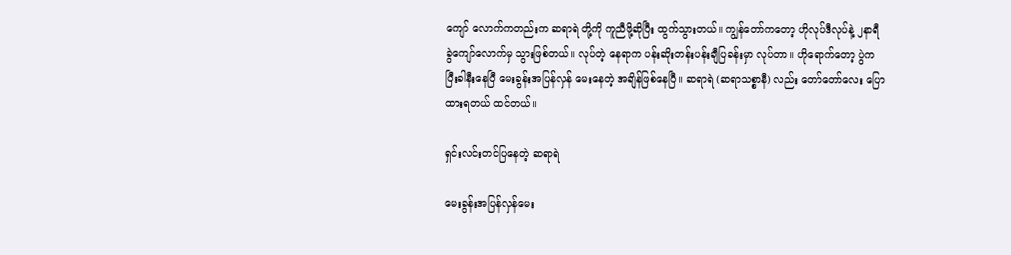ကျော် လောက်ကတည်းက ဆရာရဲ တို့ကို ကူညီဖို့ဆိုပြီး ထွက်သွားတယ်။ ကျွန်တော်ကတော့ ဟိုလုပ်ဒီလုပ်နဲ့ ၂နာရီ ခွဲကျော်လောက်မှ သွားဖြစ်တယ်။ လုပ်တဲ့ နေရာက ပန်းဆိုးတန်းပန်းချီပြခန်းမှာ လုပ်တာ။ ဟိုရောက်တော့ ပွဲက ပြီးခါနီးနေပြီ မေးခွန်းအပြန်လှန် မေးနေတဲ့ အချိန်ဖြစ်နေပြီ။ ဆရာရဲ (ဆရာသစ္စာနီ) လည်း တော်တော်လေး ပြောထားရတယ် ထင်တယ်။

ရှင်းလင်းတင်ပြနေတဲ့ ဆရာရဲ

မေးခွန်းအပြန်လှန်မေး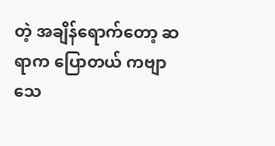တဲ့ အချိန်ရောက်တော့ ဆရာက ပြောတယ် ကဗျာသေ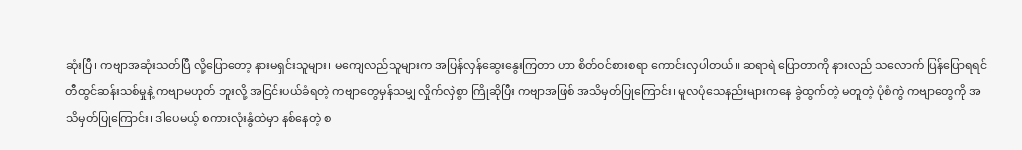ဆုံးပြီ၊ ကဗျာအဆုံးသတ်ပြီ လို့ပြောတော့ နားမရှင်းသူများ၊ မကျေလည်သူများက အပြန်လှန်ဆွေးနွေးကြတာ ဟာ စိတ်ဝင်စားစရာ ကောင်းလှပါတယ်။ ဆရာရဲ ပြောတာကို နားလည် သလောက် ပြန်ပြောရရင် တီထွင်ဆန်းသစ်မှုနဲ့ ကဗျာမဟုတ် ဘူးလို့ အငြင်းပယ်ခံရတဲ့ ကဗျာတွေမှန်သမျှ လှိုက်လှဲစွာ ကြိုဆိုပြီး ကဗျာအဖြစ် အသိမှတ်ပြုကြောင်း၊ မူလပုံသေနည်းများကနေ ခွဲထွက်တဲ့ မတူတဲ့ ပုံစံကွဲ ကဗျာတွေကို အသိမှတ်ပြုကြောင်း၊ ဒါပေမယ့် စကားလုံးနွံထဲမှာ နစ်နေတဲ့ စ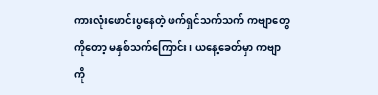ကားလုံးဖောင်းပွနေတဲ့ ဖက်ရှင်သက်သက် ကဗျာတွေကိုတော့ မနှစ်သက်ကြောင်း၊ ယနေ့ခေတ်မှာ ကဗျာကို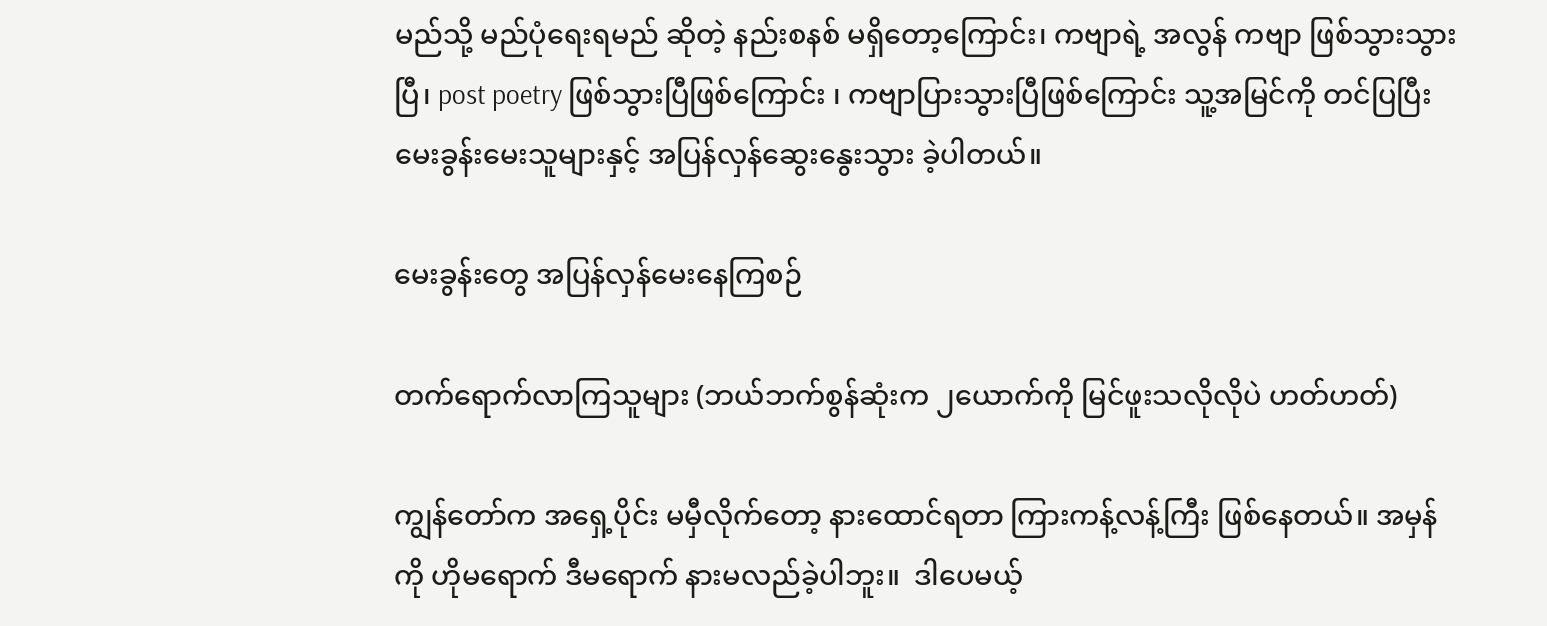မည်သို့ မည်ပုံရေးရမည် ဆိုတဲ့ နည်းစနစ် မရှိတော့ကြောင်း၊ ကဗျာရဲ့ အလွန် ကဗျာ ဖြစ်သွားသွားပြီ၊ post poetry ဖြစ်သွားပြီဖြစ်ကြောင်း ၊ ကဗျာပြားသွားပြီဖြစ်ကြောင်း သူ့အမြင်ကို တင်ပြပြီး မေးခွန်းမေးသူများနှင့် အပြန်လှန်ဆွေးနွေးသွား ခဲ့ပါတယ်။

မေးခွန်းတွေ အပြန်လှန်မေးနေကြစဉ်

တက်ရောက်လာကြသူများ (ဘယ်ဘက်စွန်ဆုံးက ၂ယောက်ကို မြင်ဖူးသလိုလိုပဲ ဟတ်ဟတ်)

ကျွန်တော်က အရှေ့ပိုင်း မမှီလိုက်တော့ နားထောင်ရတာ ကြားကန့်လန့်ကြီး ဖြစ်နေတယ်။ အမှန်ကို ဟိုမရောက် ဒီမရောက် နားမလည်ခဲ့ပါဘူး။  ဒါပေမယ့်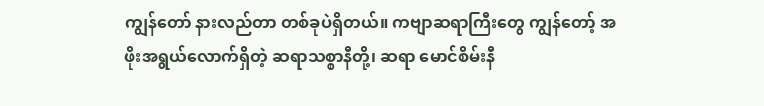ကျွန်တော် နားလည်တာ တစ်ခုပဲရှိတယ်။ ကဗျာဆရာကြီးတွေ ကျွန်တော့် အဖိုးအရွယ်လောက်ရှိတဲ့ ဆရာသစ္စာနီတို့၊ ဆရာ မောင်စိမ်းနီ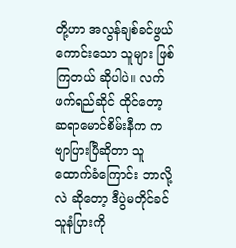တို့ဟာ အလွန်ချစ်ခင်ဖွယ် ကောင်းသော သူများ ဖြစ်ကြတယ် ဆိုပါပဲ။ လက်ဖက်ရည်ဆိုင် ထိုင်တော့ ဆရာမောင်စိမ်းနီက ကဗျာပြားပြီဆိုတာ သူထောက်ခံကြောင်း ဘာလို့လဲ ဆိုတော့ ဒီပွဲမတိုင်ခင် သူနံပြားကို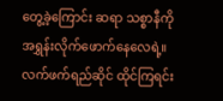တွေ့ခဲ့ကြောင်း ဆရာ သစ္စာနီကို အရွှန်းလိုက်ဖောက်နေလေရဲ့။ လက်ဖက်ရည်ဆိုင် ထိုင်ကြရင်း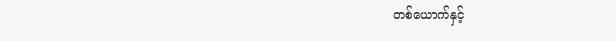တစ်ယောက်နှင့်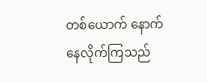တစ်ယောက် နောက်နေလိုက်ကြသည်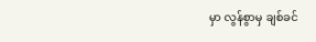မှာ လွန်စွာမှ ချစ်ခင်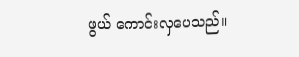ဖွယ် ကောင်းလှပေသည်။